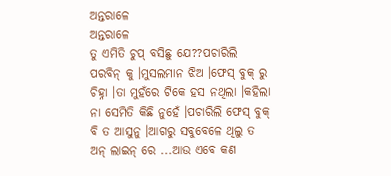ଅନ୍ତରାଳେ
ଅନ୍ତରାଳେ
ତୁ ଏମିତି ଚୁପ୍ ବସିଛୁ ଯେ??ପଚାରିଲି ପରବିନ୍ କୁ ।ମୁସଲମାନ ଝିଅ ।ଫେସ୍ ବୁକ୍ ରୁ ଚିହ୍ନା ।ତା ମୁହଁରେ ଟିକେ ହସ ନଥିଲା ।କହିଲା ନା ସେମିତି କିଛି ନୁହେଁ ।ପଚାରିଲି ଫେସ୍ ବୁକ୍ ବି ତ ଆସୁନୁ ।ଆଗରୁ ସବୁବେଳେ ଥିଲୁ ତ ଅନ୍ ଲାଇନ୍ ରେ ...ଆଉ ଏବେ କଣ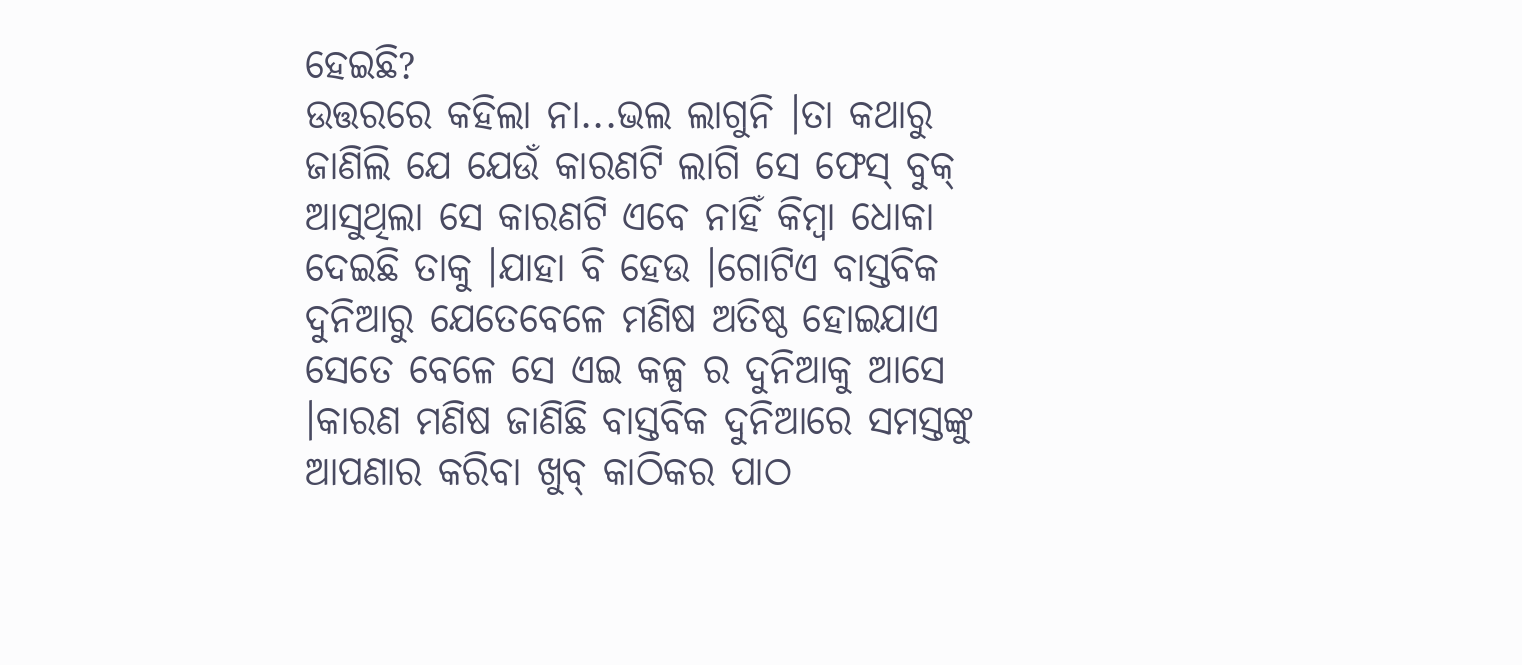ହେଇଛି?
ଉତ୍ତରରେ କହିଲା ନା...ଭଲ ଲାଗୁନି ।ତା କଥାରୁ ଜାଣିଲି ଯେ ଯେଉଁ କାରଣଟି ଲାଗି ସେ ଫେସ୍ ବୁକ୍ ଆସୁଥିଲା ସେ କାରଣଟି ଏବେ ନାହିଁ କିମ୍ବା ଧୋକା ଦେଇଛି ତାକୁ ।ଯାହା ବି ହେଉ ।ଗୋଟିଏ ବାସ୍ତବିକ ଦୁନିଆରୁ ଯେତେବେଳେ ମଣିଷ ଅତିଷ୍ଠ ହୋଇଯାଏ ସେତେ ବେଳେ ସେ ଏଇ କଳ୍ପ ର ଦୁନିଆକୁ ଆସେ ।କାରଣ ମଣିଷ ଜାଣିଛି ବାସ୍ତବିକ ଦୁନିଆରେ ସମସ୍ତଙ୍କୁ ଆପଣାର କରିବା ଖୁବ୍ କାଠିକର ପାଠ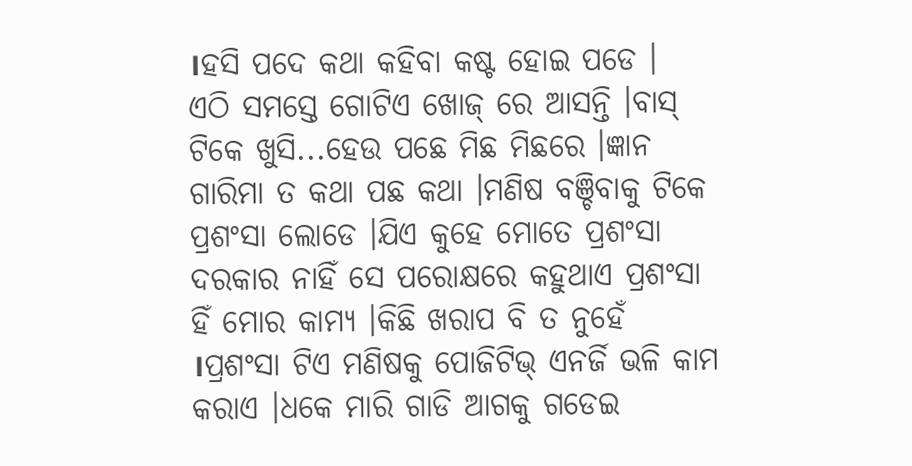।ହସି ପଦେ କଥା କହିବା କଷ୍ଟ ହୋଇ ପଡେ ।
ଏଠି ସମସ୍ତେ ଗୋଟିଏ ଖୋଜ୍ ରେ ଆସନ୍ତି ।ବାସ୍ ଟିକେ ଖୁସି...ହେଉ ପଛେ ମିଛ ମିଛରେ ।ଜ୍ଞାନ ଗାରିମା ତ କଥା ପଛ କଥା ।ମଣିଷ ବଞ୍ଚିବାକୁ ଟିକେ ପ୍ରଶଂସା ଲୋଡେ ।ଯିଏ କୁହେ ମୋତେ ପ୍ରଶଂସା ଦରକାର ନାହିଁ ସେ ପରୋକ୍ଷରେ କହୁଥାଏ ପ୍ରଶଂସା ହିଁ ମୋର କାମ୍ୟ ।କିଛି ଖରାପ ବି ତ ନୁହେଁ ।ପ୍ରଶଂସା ଟିଏ ମଣିଷକୁ ପୋଜିଟିଭ୍ ଏନର୍ଜି ଭଳି କାମ କରାଏ ।ଧକେ ମାରି ଗାଡି ଆଗକୁ ଗଡେଇ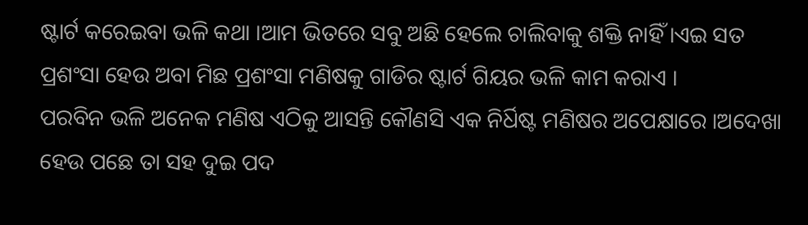ଷ୍ଟାର୍ଟ କରେଇବା ଭଳି କଥା ।ଆମ ଭିତରେ ସବୁ ଅଛି ହେଲେ ଚାଲିବାକୁ ଶକ୍ତି ନାହିଁ ।ଏଇ ସତ ପ୍ରଶଂସା ହେଉ ଅବା ମିଛ ପ୍ରଶଂସା ମଣିଷକୁ ଗାଡିର ଷ୍ଟାର୍ଟ ଗିୟର ଭଳି କାମ କରାଏ ।
ପରବିନ ଭଳି ଅନେକ ମଣିଷ ଏଠିକୁ ଆସନ୍ତି କୌଣସି ଏକ ନିର୍ଧିଷ୍ଟ ମଣିଷର ଅପେକ୍ଷାରେ ।ଅଦେଖା ହେଉ ପଛେ ତା ସହ ଦୁଇ ପଦ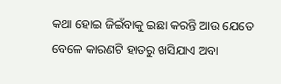କଥା ହୋଇ ଜିଇଁବାକୁ ଇଛା କରନ୍ତି ଆଉ ଯେତେ ବେଳେ କାରଣଟି ହାତରୁ ଖସିଯାଏ ଅବା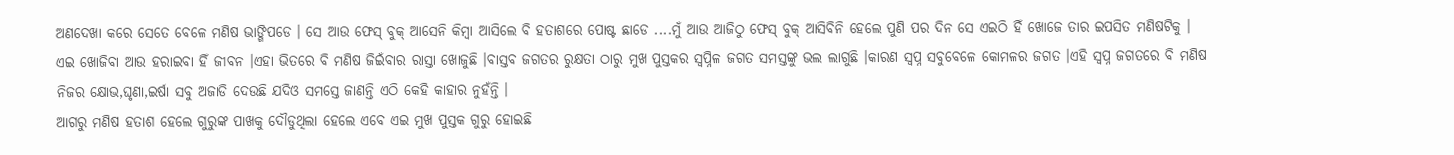ଅଣଦେଖା କରେ ସେତେ ବେଳେ ମଣିଷ ଭାଙ୍ଗିପଡେ । ସେ ଆଉ ଫେସ୍ ବୁକ୍ ଆସେନି କିମ୍ବା ଆସିଲେ ବି ହତାଶରେ ପୋଷ୍ଟ ଛାଡେ ....ମୁଁ ଆଉ ଆଜିଠୁ ଫେସ୍ ବୁକ୍ ଆସିବିନି ହେଲେ ପୁଣି ପର ଦିନ ସେ ଏଇଠି ହିଁ ଖୋଜେ ତାର ଇପସିତ ମଣିଷଟିକୁ ।
ଏଇ ଖୋଜିବା ଆଉ ହରାଇବା ହିଁ ଜୀବନ ।ଏହା ଭିତରେ ବି ମଣିଷ ଜିଇଁବାର ରାସ୍ତା ଖୋଜୁଛି ।ବାସ୍ତବ ଜଗତର ରୁକ୍ଷତା ଠାରୁ ମୁଖ ପୁସ୍ତକର ସ୍ୱପ୍ନିଳ ଜଗତ ସମସ୍ତଙ୍କୁ ଭଲ ଲାଗୁଛି ।କାରଣ ସ୍ୱପ୍ନ ସବୁବେଳେ କୋମଳର ଜଗତ ।ଏହି ସ୍ୱପ୍ନ ଜଗତରେ ବି ମଣିଷ ନିଜର କ୍ଷୋଭ,ଘୃଣା,ଇର୍ଷା ସବୁ ଅଜାଡି ଦେଉଛି ଯଦିଓ ସମସ୍ତେ ଜାଣନ୍ତି ଏଠି କେହି କାହାର ନୁହଁନ୍ତି ।
ଆଗରୁ ମଣିଷ ହତାଶ ହେଲେ ଗୁରୁଙ୍କ ପାଖକୁ ଦୌଡୁଥିଲା ହେଲେ ଏବେ ଏଇ ମୁଖ ପୁସ୍ତକ ଗୁରୁ ହୋଇଛି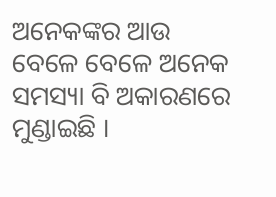ଅନେକଙ୍କର ଆଉ ବେଳେ ବେଳେ ଅନେକ ସମସ୍ୟା ବି ଅକାରଣରେ ମୁଣ୍ଡାଇଛି ।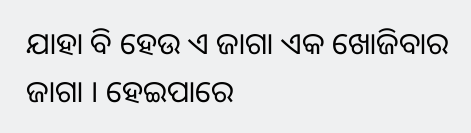ଯାହା ବି ହେଉ ଏ ଜାଗା ଏକ ଖୋଜିବାର ଜାଗା । ହେଇପାରେ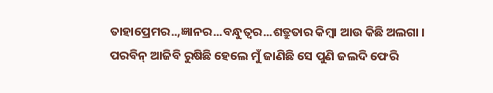ତାହାପ୍ରେମର..,ଜ୍ଞାନର...ବନ୍ଧୁତ୍ୱର...ଶତ୍ରୁତାର କିମ୍ବା ଆଉ କିଛି ଅଲଗା ।
ପରବିନ୍ ଆଜିବି ରୁଷିଛି ହେଲେ ମୁଁ ଜାଣିଛି ସେ ପୁଣି ଜଲଦି ଫେରି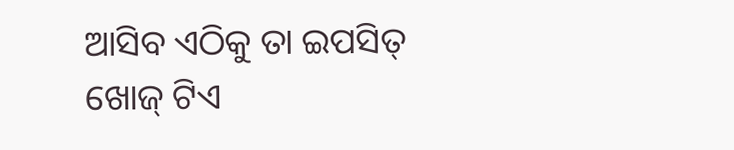ଆସିବ ଏଠିକୁ ତା ଇପସିତ୍ ଖୋଜ୍ ଟିଏ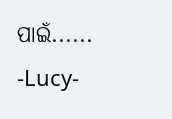ପାଇଁ......
-Lucy-